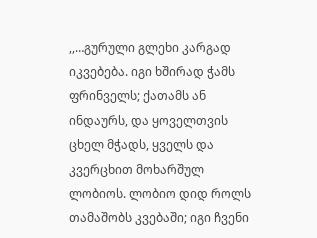,,…გურული გლეხი კარგად იკვებება. იგი ხშირად ჭამს ფრინველს; ქათამს ან ინდაურს, და ყოველთვის ცხელ მჭადს, ყველს და კვერცხით მოხარშულ ლობიოს. ლობიო დიდ როლს თამაშობს კვებაში; იგი ჩვენი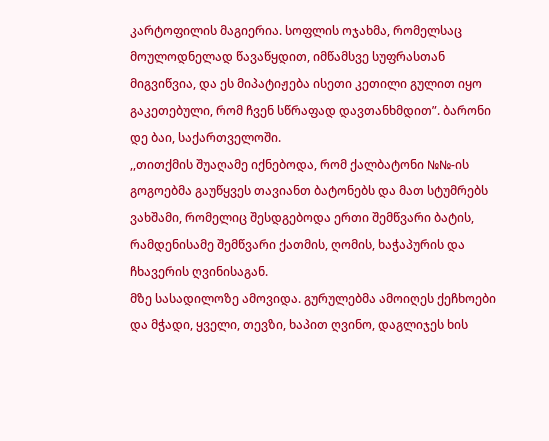კარტოფილის მაგიერია. სოფლის ოჯახმა, რომელსაც მოულოდნელად წავაწყდით, იმწამსვე სუფრასთან მიგვიწვია, და ეს მიპატიჟება ისეთი კეთილი გულით იყო გაკეთებული, რომ ჩვენ სწრაფად დავთანხმდით”. ბარონი დე ბაი, საქართველოში.
,,თითქმის შუაღამე იქნებოდა, რომ ქალბატონი №№-ის გოგოებმა გაუწყვეს თავიანთ ბატონებს და მათ სტუმრებს ვახშამი, რომელიც შესდგებოდა ერთი შემწვარი ბატის, რამდენისამე შემწვარი ქათმის, ღომის, ხაჭაპურის და ჩხავერის ღვინისაგან.
მზე სასადილოზე ამოვიდა. გურულებმა ამოიღეს ქეჩხოები და მჭადი, ყველი, თევზი, ხაპით ღვინო, დაგლიჯეს ხის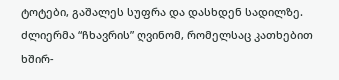ტოტები, გაშალეს სუფრა და დასხდენ სადილზე. ძლიერმა “ჩხავრის” ღვინომ, რომელსაც კათხებით ხშირ-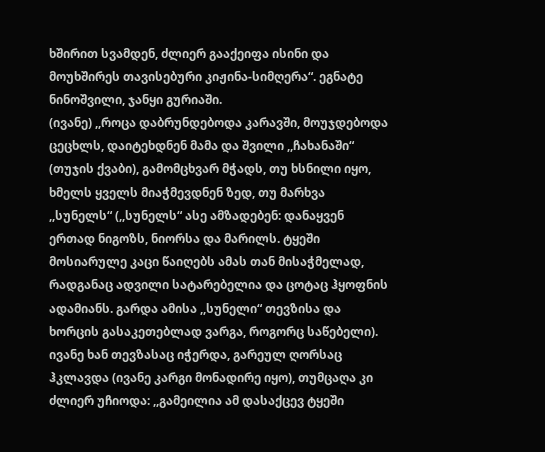ხშირით სვამდენ, ძლიერ გააქეიფა ისინი და მოუხშირეს თავისებური კიჟინა-სიმღერა“. ეგნატე ნინოშვილი, ჯანყი გურიაში.
(ივანე) ,,როცა დაბრუნდებოდა კარავში, მოუჯდებოდა ცეცხლს, დაიტეხდნენ მამა და შვილი ,,ჩახანაში“ (თუჯის ქვაბი), გამომცხვარ მჭადს, თუ ხსნილი იყო, ხმელს ყველს მიაჭმევდნენ ზედ, თუ მარხვა ,,სუნელს“ (,,სუნელს“ ასე ამზადებენ: დანაყვენ ერთად ნიგოზს, ნიორსა და მარილს. ტყეში მოსიარულე კაცი წაიღებს ამას თან მისაჭმელად, რადგანაც ადვილი სატარებელია და ცოტაც ჰყოფნის ადამიანს. გარდა ამისა ,,სუნელი“ თევზისა და ხორცის გასაკეთებლად ვარგა, როგორც საწებელი). ივანე ხან თევზასაც იჭერდა, გარეულ ღორსაც ჰკლავდა (ივანე კარგი მონადირე იყო), თუმცაღა კი ძლიერ უჩიოდა: ,,გამეილია ამ დასაქცევ ტყეში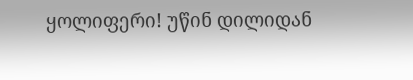ყოლიფერი! უწინ დილიდან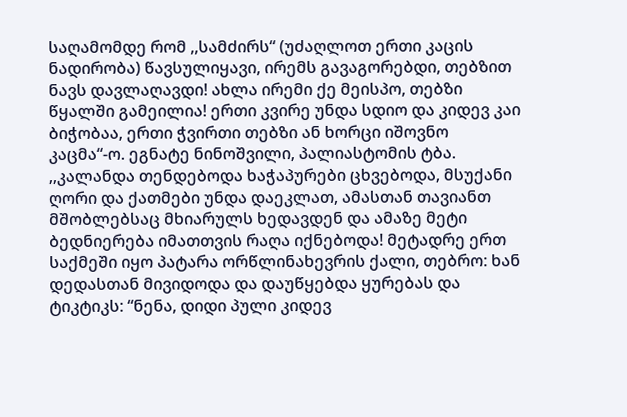საღამომდე რომ ,,სამძირს“ (უძაღლოთ ერთი კაცის ნადირობა) წავსულიყავი, ირემს გავაგორებდი, თებზით ნავს დავლაღავდი! ახლა ირემი ქე მეისპო, თებზი წყალში გამეილია! ერთი კვირე უნდა სდიო და კიდევ კაი ბიჭობაა, ერთი ჭვირთი თებზი ან ხორცი იშოვნო კაცმა“-ო. ეგნატე ნინოშვილი, პალიასტომის ტბა.
,,კალანდა თენდებოდა ხაჭაპურები ცხვებოდა, მსუქანი ღორი და ქათმები უნდა დაეკლათ, ამასთან თავიანთ მშობლებსაც მხიარულს ხედავდენ და ამაზე მეტი ბედნიერება იმათთვის რაღა იქნებოდა! მეტადრე ერთ საქმეში იყო პატარა ორწლინახევრის ქალი, თებრო: ხან დედასთან მივიდოდა და დაუწყებდა ყურებას და ტიკტიკს: “ნენა, დიდი პული კიდევ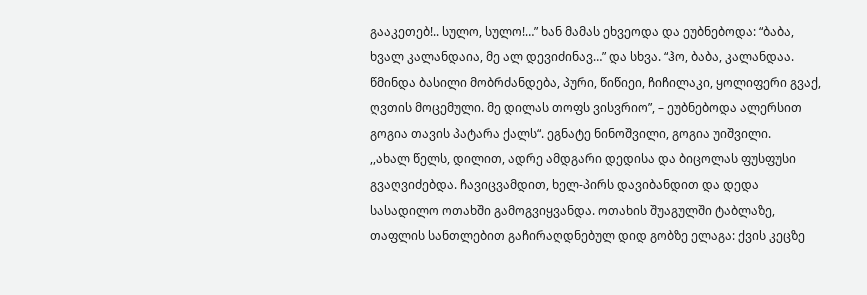გააკეთებ!.. სულო, სულო!…” ხან მამას ეხვეოდა და ეუბნებოდა: “ბაბა, ხვალ კალანდაია, მე ალ დევიძინავ…” და სხვა. “ჰო, ბაბა, კალანდაა. წმინდა ბასილი მობრძანდება, პური, წიწიეი, ჩიჩილაკი, ყოლიფერი გვაქ, ღვთის მოცემული. მე დილას თოფს ვისვრიო”, – ეუბნებოდა ალერსით გოგია თავის პატარა ქალს“. ეგნატე ნინოშვილი, გოგია უიშვილი.
,,ახალ წელს, დილით, ადრე ამდგარი დედისა და ბიცოლას ფუსფუსი გვაღვიძებდა. ჩავიცვამდით, ხელ-პირს დავიბანდით და დედა სასადილო ოთახში გამოგვიყვანდა. ოთახის შუაგულში ტაბლაზე, თაფლის სანთლებით გაჩირაღდნებულ დიდ გობზე ელაგა: ქვის კეცზე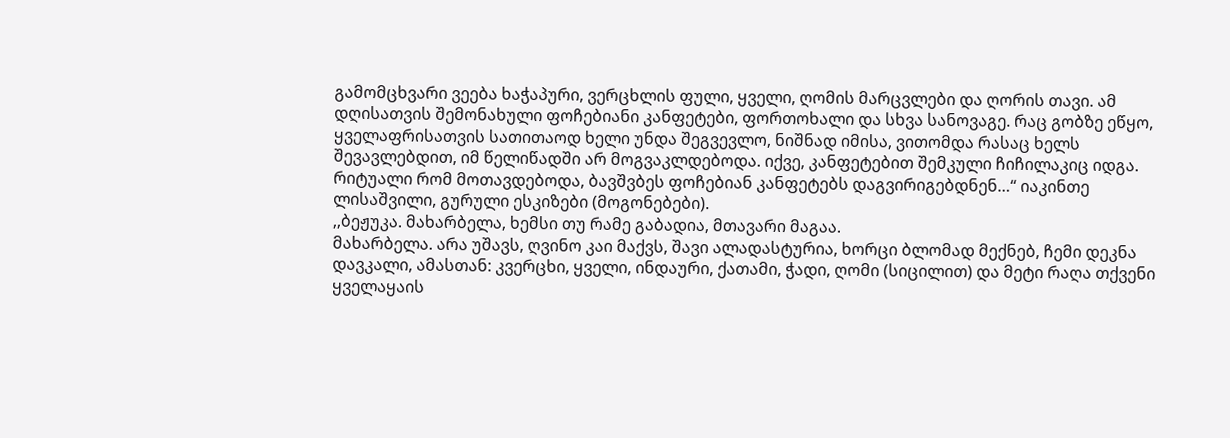გამომცხვარი ვეება ხაჭაპური, ვერცხლის ფული, ყველი, ღომის მარცვლები და ღორის თავი. ამ დღისათვის შემონახული ფოჩებიანი კანფეტები, ფორთოხალი და სხვა სანოვაგე. რაც გობზე ეწყო, ყველაფრისათვის სათითაოდ ხელი უნდა შეგვევლო, ნიშნად იმისა, ვითომდა რასაც ხელს შევავლებდით, იმ წელიწადში არ მოგვაკლდებოდა. იქვე, კანფეტებით შემკული ჩიჩილაკიც იდგა. რიტუალი რომ მოთავდებოდა, ბავშვბეს ფოჩებიან კანფეტებს დაგვირიგებდნენ…“ იაკინთე ლისაშვილი, გურული ესკიზები (მოგონებები).
,,ბეჟუკა. მახარბელა, ხემსი თუ რამე გაბადია, მთავარი მაგაა.
მახარბელა. არა უშავს, ღვინო კაი მაქვს, შავი ალადასტურია, ხორცი ბლომად მექნებ, ჩემი დეკნა დავკალი, ამასთან: კვერცხი, ყველი, ინდაური, ქათამი, ჭადი, ღომი (სიცილით) და მეტი რაღა თქვენი ყველაყაის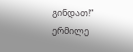გინდათ!“ ერმილე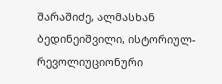შარაშიძე, ალმასხან ბედინეიშვილი, ისტორიულ-რევოლიუციონური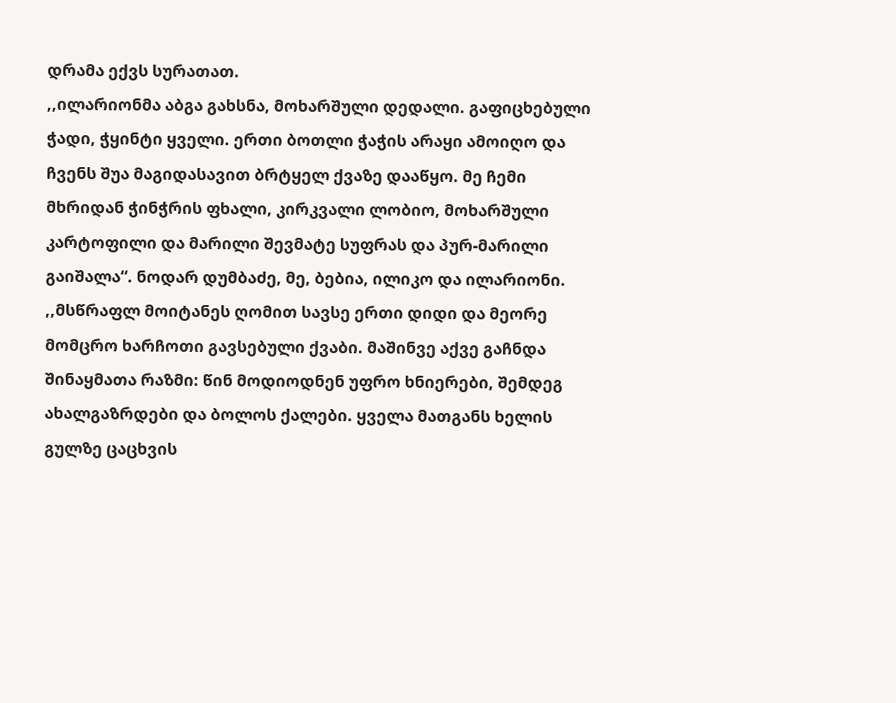დრამა ექვს სურათათ.
,,ილარიონმა აბგა გახსნა, მოხარშული დედალი. გაფიცხებული ჭადი, ჭყინტი ყველი. ერთი ბოთლი ჭაჭის არაყი ამოიღო და ჩვენს შუა მაგიდასავით ბრტყელ ქვაზე დააწყო. მე ჩემი მხრიდან ჭინჭრის ფხალი, კირკვალი ლობიო, მოხარშული კარტოფილი და მარილი შევმატე სუფრას და პურ-მარილი გაიშალა“. ნოდარ დუმბაძე, მე, ბებია, ილიკო და ილარიონი.
,,მსწრაფლ მოიტანეს ღომით სავსე ერთი დიდი და მეორე მომცრო ხარჩოთი გავსებული ქვაბი. მაშინვე აქვე გაჩნდა შინაყმათა რაზმი: წინ მოდიოდნენ უფრო ხნიერები, შემდეგ ახალგაზრდები და ბოლოს ქალები. ყველა მათგანს ხელის გულზე ცაცხვის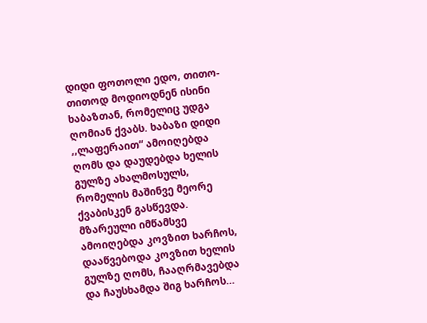დიდი ფოთოლი ედო, თითო-თითოდ მოდიოდნენ ისინი ხაბაზთან, რომელიც უდგა ღომიან ქვაბს. ხაბაზი დიდი ,,ლაფერაით“ ამოიღებდა ღომს და დაუდებდა ხელის გულზე ახალმოსულს, რომელის მაშინვე მეორე ქვაბისკენ გასწევდა. მზარეული იმწამსვე ამოიღებდა კოვზით ხარჩოს, დააწვებოდა კოვზით ხელის გულზე ღომს, ჩააღრმავებდა და ჩაუსხამდა შიგ ხარჩოს…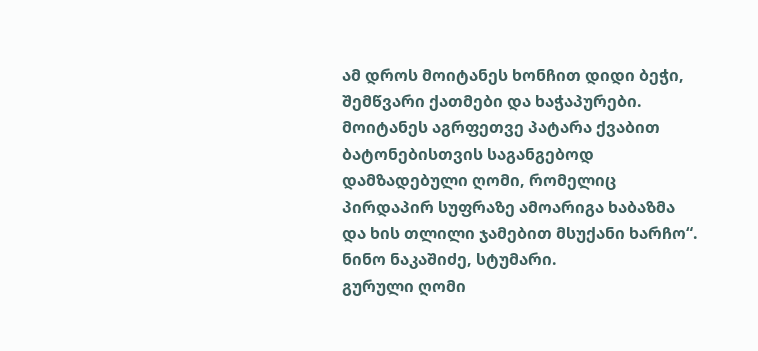ამ დროს მოიტანეს ხონჩით დიდი ბეჭი, შემწვარი ქათმები და ხაჭაპურები. მოიტანეს აგრფეთვე პატარა ქვაბით ბატონებისთვის საგანგებოდ დამზადებული ღომი, რომელიც პირდაპირ სუფრაზე ამოარიგა ხაბაზმა და ხის თლილი ჯამებით მსუქანი ხარჩო“. ნინო ნაკაშიძე, სტუმარი.
გურული ღომი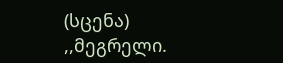(სცენა)
,,მეგრელი.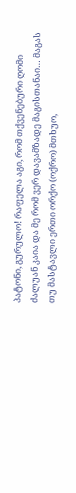პატონი, გურულო! რაფელა აგი, რომ თქვენებური ღომი ძალუან კაია და მე რომ ვერ დავამზადე მაგისთანაი… მაგას თუ მასტავლი ერთი ორქო (ოქრო) მთხუო,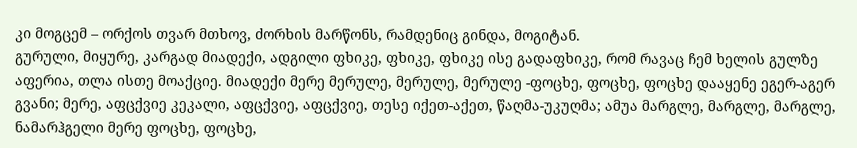კი მოგცემ – ორქოს თვარ მთხოვ, ძორხის მარწონს, რამდენიც გინდა, მოგიტან.
გურული, მიყურე, კარგად მიადექი, ადგილი ფხიკე, ფხიკე, ფხიკე ისე გადაფხიკე, რომ რავაც ჩემ ხელის გულზე აფერია, თლა ისთე მოაქციე. მიადექი მერე მერულე, მერულე, მერულე -ფოცხე, ფოცხე, ფოცხე დააყენე ეგერ-აგერ გვანი; მერე, აფცქვიე კეკალი, აფცქვიე, აფცქვიე, თესე იქეთ-აქეთ, წაღმა-უკუღმა; ამუა მარგლე, მარგლე, მარგლე, ნამარჰგელი მერე ფოცხე, ფოცხე,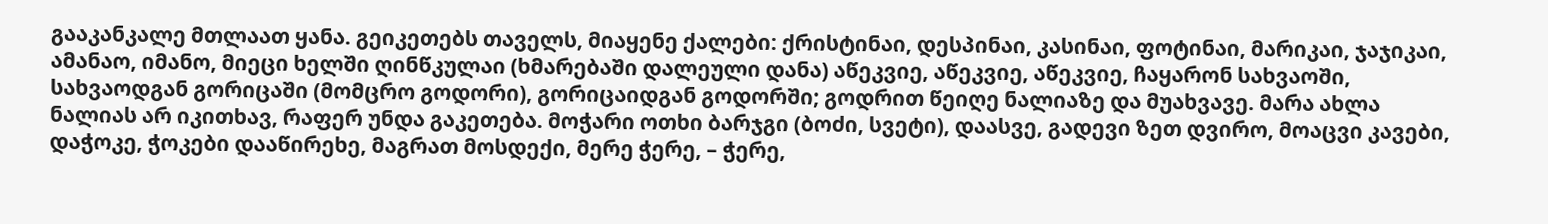გააკანკალე მთლაათ ყანა. გეიკეთებს თაველს, მიაყენე ქალები: ქრისტინაი, დესპინაი, კასინაი, ფოტინაი, მარიკაი, ჯაჯიკაი, ამანაო, იმანო, მიეცი ხელში ღინწკულაი (ხმარებაში დალეული დანა) აწეკვიე, აწეკვიე, აწეკვიე, ჩაყარონ სახვაოში, სახვაოდგან გორიცაში (მომცრო გოდორი), გორიცაიდგან გოდორში; გოდრით წეიღე ნალიაზე და მუახვავე. მარა ახლა ნალიას არ იკითხავ, რაფერ უნდა გაკეთება. მოჭარი ოთხი ბარჯგი (ბოძი, სვეტი), დაასვე, გადევი ზეთ დვირო, მოაცვი კავები, დაჭოკე, ჭოკები დააწირეხე, მაგრათ მოსდექი, მერე ჭერე, – ჭერე,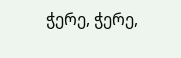ჭერე, ჭერე,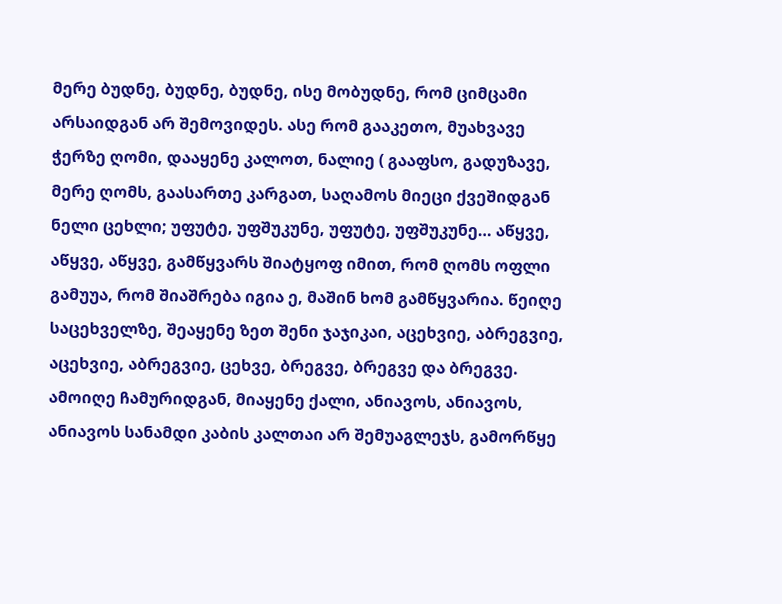მერე ბუდნე, ბუდნე, ბუდნე, ისე მობუდნე, რომ ციმცამი არსაიდგან არ შემოვიდეს. ასე რომ გააკეთო, მუახვავე ჭერზე ღომი, დააყენე კალოთ, ნალიე ( გააფსო, გადუზავე, მერე ღომს, გაასართე კარგათ, საღამოს მიეცი ქვეშიდგან ნელი ცეხლი; უფუტე, უფშუკუნე, უფუტე, უფშუკუნე… აწყვე, აწყვე, აწყვე, გამწყვარს შიატყოფ იმით, რომ ღომს ოფლი გამუუა, რომ შიაშრება იგია ე, მაშინ ხომ გამწყვარია. წეიღე საცეხველზე, შეაყენე ზეთ შენი ჯაჯიკაი, აცეხვიე, აბრეგვიე, აცეხვიე, აბრეგვიე, ცეხვე, ბრეგვე, ბრეგვე და ბრეგვე. ამოიღე ჩამურიდგან, მიაყენე ქალი, ანიავოს, ანიავოს, ანიავოს სანამდი კაბის კალთაი არ შემუაგლეჯს, გამორწყე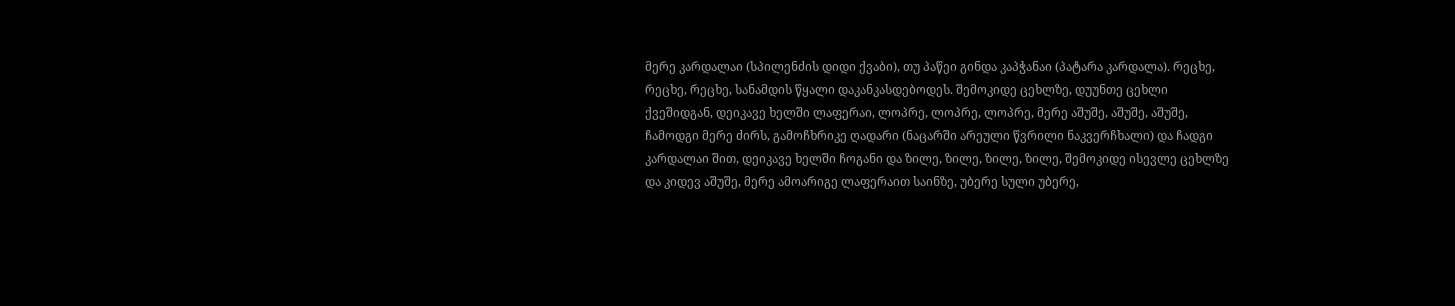მერე კარდალაი (სპილენძის დიდი ქვაბი), თუ პაწეი გინდა კაპჭანაი (პატარა კარდალა). რეცხე, რეცხე, რეცხე, სანამდის წყალი დაკანკასდებოდეს. შემოკიდე ცეხლზე, დუუნთე ცეხლი ქვეშიდგან, დეიკავე ხელში ლაფერაი, ლოპრე, ლოპრე, ლოპრე, მერე აშუშე, აშუშე, აშუშე, ჩამოდგი მერე ძირს, გამოჩხრიკე ღადარი (ნაცარში არეული წვრილი ნაკვერჩხალი) და ჩადგი კარდალაი შით, დეიკავე ხელში ჩოგანი და ზილე, ზილე, ზილე, ზილე, შემოკიდე ისევლე ცეხლზე და კიდევ აშუშე, მერე ამოარიგე ლაფერაით საინზე, უბერე სული უბერე,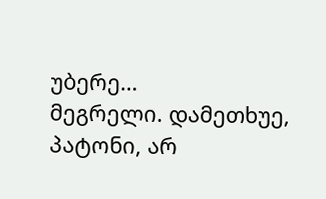უბერე…
მეგრელი. დამეთხუე, პატონი, არ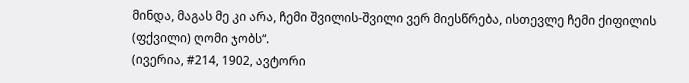მინდა, მაგას მე კი არა, ჩემი შვილის-შვილი ვერ მიესწრება, ისთევლე ჩემი ქიფილის (ფქვილი) ღომი ჯობს“.
(ივერია, #214, 1902, ავტორი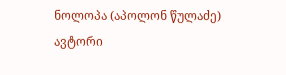ნოლოპა (აპოლონ წულაძე)
ავტორი